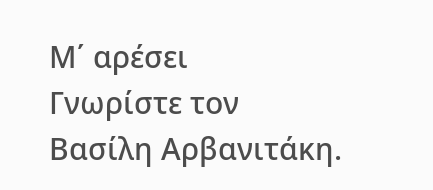Μ΄ αρέσει
Γνωρίστε τον Βασίλη Αρβανιτάκη.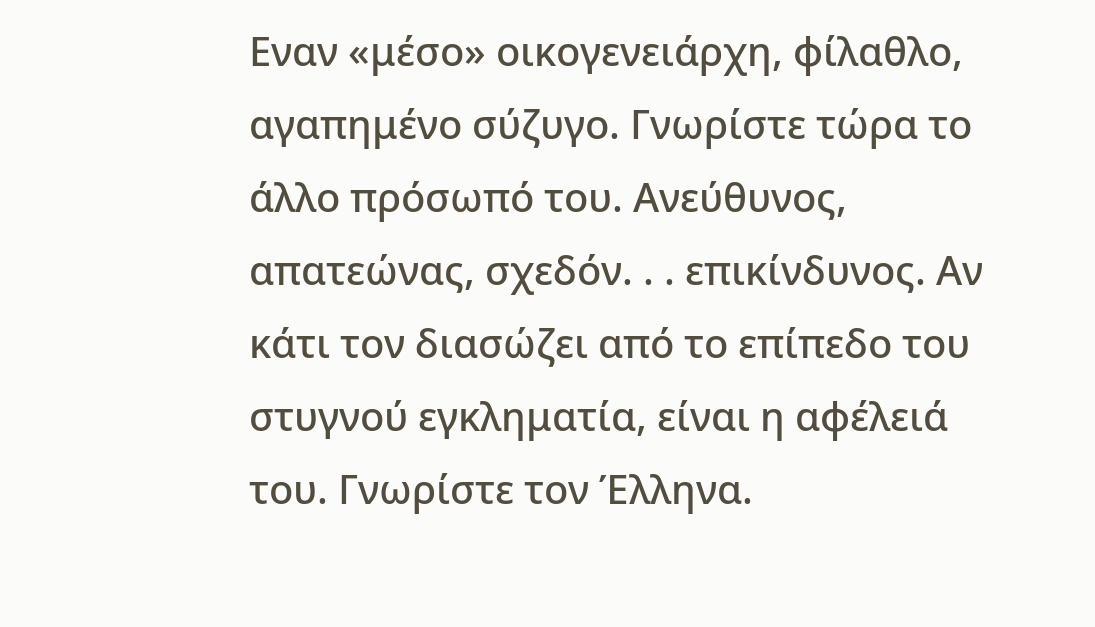Εναν «μέσο» οικογενειάρχη, φίλαθλο, αγαπημένο σύζυγο. Γνωρίστε τώρα το άλλο πρόσωπό του. Ανεύθυνος, απατεώνας, σχεδόν. . . επικίνδυνος. Αν κάτι τον διασώζει από το επίπεδο του στυγνού εγκληματία, είναι η αφέλειά του. Γνωρίστε τον Έλληνα.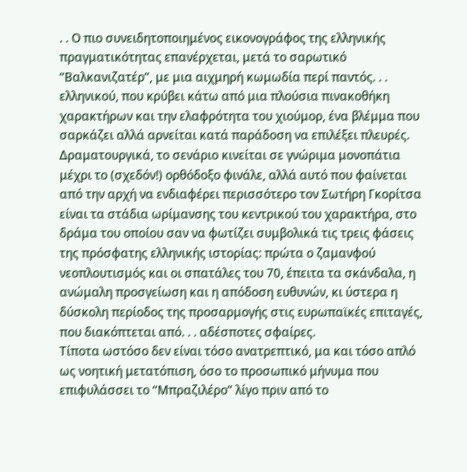. . Ο πιο συνειδητοποιημένος εικονογράφος της ελληνικής πραγματικότητας επανέρχεται, μετά το σαρωτικό “Βαλκανιζατέρ”, με μια αιχμηρή κωμωδία περί παντός. . . ελληνικού, που κρύβει κάτω από μια πλούσια πινακοθήκη χαρακτήρων και την ελαφρότητα του χιούμορ, ένα βλέμμα που σαρκάζει αλλά αρνείται κατά παράδοση να επιλέξει πλευρές.
Δραματουργικά, το σενάριο κινείται σε γνώριμα μονοπάτια μέχρι το (σχεδόν!) ορθόδοξο φινάλε, αλλά αυτό που φαίνεται από την αρχή να ενδιαφέρει περισσότερο τον Σωτήρη Γκορίτσα είναι τα στάδια ωρίμανσης του κεντρικού του χαρακτήρα, στο δράμα του οποίου σαν να φωτίζει συμβολικά τις τρεις φάσεις της πρόσφατης ελληνικής ιστορίας: πρώτα ο ζαμανφού νεοπλουτισμός και οι σπατάλες του 70, έπειτα τα σκάνδαλα, η ανώμαλη προσγείωση και η απόδοση ευθυνών, κι ύστερα η δύσκολη περίοδος της προσαρμογής στις ευρωπαϊκές επιταγές, που διακόπτεται από. . . αδέσποτες σφαίρες.
Τίποτα ωστόσο δεν είναι τόσο ανατρεπτικό, μα και τόσο απλό ως νοητική μετατόπιση, όσο το προσωπικό μήνυμα που επιφυλάσσει το “Μπραζιλέρο” λίγο πριν από το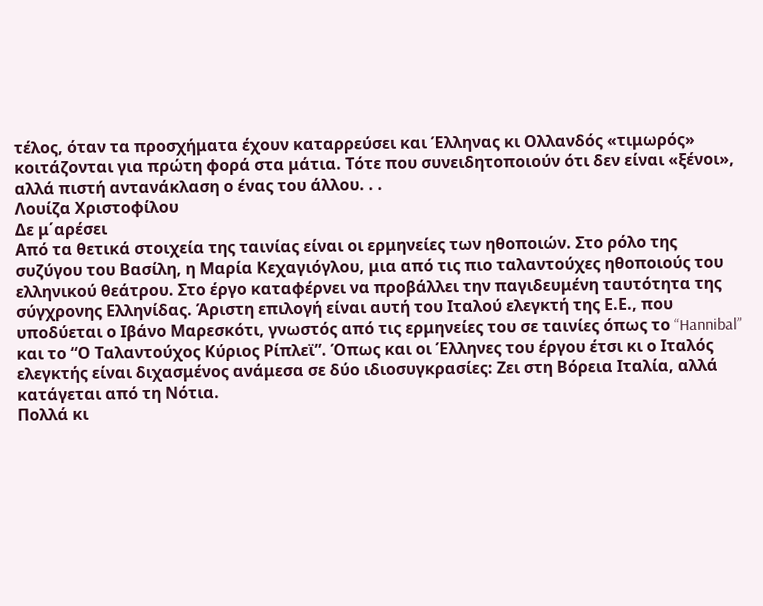τέλος, όταν τα προσχήματα έχουν καταρρεύσει και Έλληνας κι Ολλανδός «τιμωρός» κοιτάζονται για πρώτη φορά στα μάτια. Τότε που συνειδητοποιούν ότι δεν είναι «ξένοι», αλλά πιστή αντανάκλαση ο ένας του άλλου. . .
Λουίζα Χριστοφίλου
Δε μ΄αρέσει
Από τα θετικά στοιχεία της ταινίας είναι οι ερμηνείες των ηθοποιών. Στο ρόλο της συζύγου του Βασίλη, η Μαρία Κεχαγιόγλου, μια από τις πιο ταλαντούχες ηθοποιούς του ελληνικού θεάτρου. Στο έργο καταφέρνει να προβάλλει την παγιδευμένη ταυτότητα της σύγχρονης Ελληνίδας. Άριστη επιλογή είναι αυτή του Ιταλού ελεγκτή της Ε.Ε., που υποδύεται ο Ιβάνο Μαρεσκότι, γνωστός από τις ερμηνείες του σε ταινίες όπως το “Hannibal” και το “Ο Ταλαντούχος Κύριος Ρίπλεϊ”. Όπως και οι Έλληνες του έργου έτσι κι ο Ιταλός ελεγκτής είναι διχασμένος ανάμεσα σε δύο ιδιοσυγκρασίες: Ζει στη Βόρεια Ιταλία, αλλά κατάγεται από τη Νότια.
Πολλά κι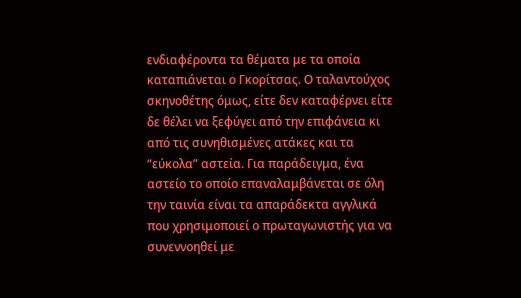ενδιαφέροντα τα θέματα με τα οποία καταπιάνεται ο Γκορίτσας. Ο ταλαντούχος σκηνοθέτης όμως, είτε δεν καταφέρνει είτε δε θέλει να ξεφύγει από την επιφάνεια κι από τις συνηθισμένες ατάκες και τα “εύκολα” αστεία. Για παράδειγμα, ένα αστείο το οποίο επαναλαμβάνεται σε όλη την ταινία είναι τα απαράδεκτα αγγλικά που χρησιμοποιεί ο πρωταγωνιστής για να συνεννοηθεί με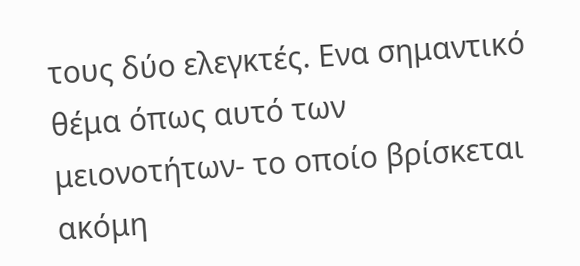τους δύο ελεγκτές. Ενα σημαντικό θέμα όπως αυτό των μειονοτήτων- το οποίο βρίσκεται ακόμη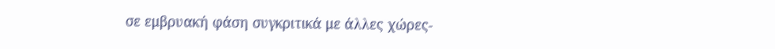σε εμβρυακή φάση συγκριτικά με άλλες χώρες-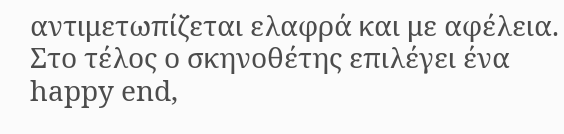αντιμετωπίζεται ελαφρά και με αφέλεια. Στο τέλος ο σκηνοθέτης επιλέγει ένα happy end,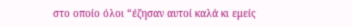στο οποίο όλοι “έζησαν αυτοί καλά κι εμείς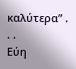καλύτερα” . . .
Εύη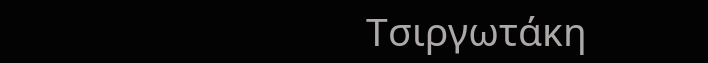Τσιργωτάκη